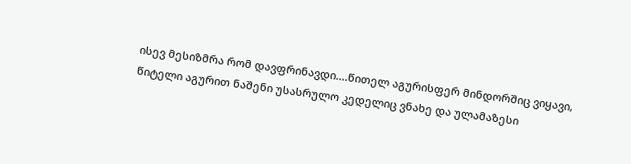ისევ მესიზმრა რომ დავფრინავდი....წითელ აგურისფერ მინდორშიც ვიყავი, წიტელი აგურით ნაშენი უსასრულო კედელიც ვნახე და ულამაზესი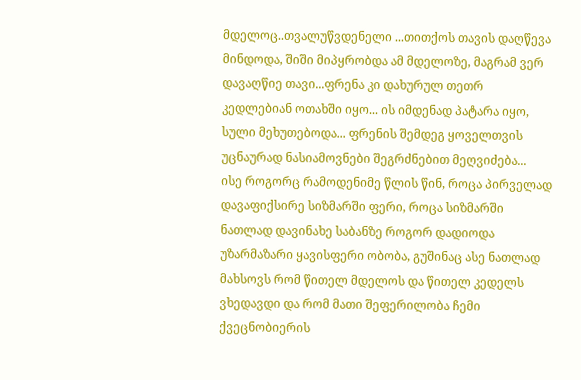მდელოც..თვალუწვდენელი ...თითქოს თავის დაღწევა მინდოდა, შიში მიპყრობდა ამ მდელოზე, მაგრამ ვერ დავაღწიე თავი...ფრენა კი დახურულ თეთრ კედლებიან ოთახში იყო... ის იმდენად პატარა იყო, სული მეხუთებოდა... ფრენის შემდეგ ყოველთვის უცნაურად ნასიამოვნები შეგრძნებით მეღვიძება...
ისე როგორც რამოდენიმე წლის წინ, როცა პირველად დავაფიქსირე სიზმარში ფერი, როცა სიზმარში ნათლად დავინახე საბანზე როგორ დადიოდა უზარმაზარი ყავისფერი ობობა, გუშინაც ასე ნათლად მახსოვს რომ წითელ მდელოს და წითელ კედელს ვხედავდი და რომ მათი შეფერილობა ჩემი ქვეცნობიერის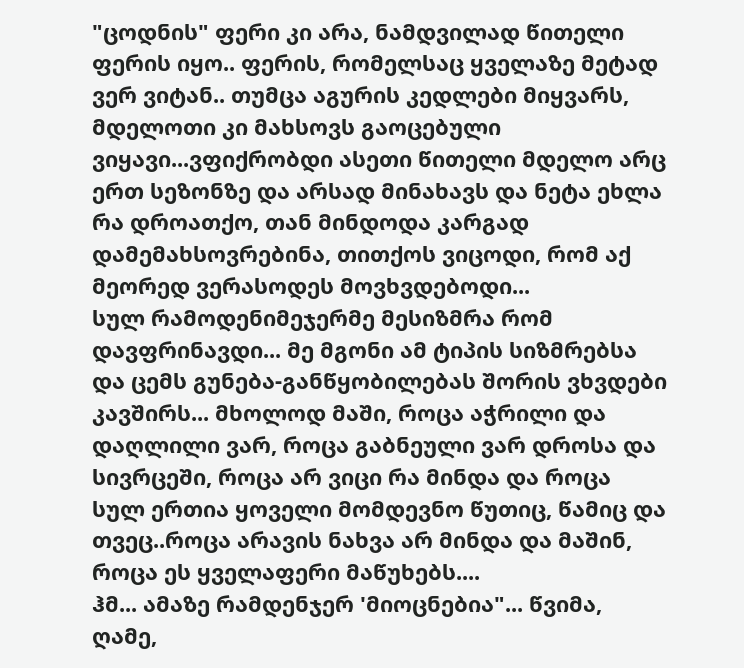"ცოდნის" ფერი კი არა, ნამდვილად წითელი ფერის იყო.. ფერის, რომელსაც ყველაზე მეტად ვერ ვიტან.. თუმცა აგურის კედლები მიყვარს, მდელოთი კი მახსოვს გაოცებული ვიყავი...ვფიქრობდი ასეთი წითელი მდელო არც ერთ სეზონზე და არსად მინახავს და ნეტა ეხლა რა დროათქო, თან მინდოდა კარგად დამემახსოვრებინა, თითქოს ვიცოდი, რომ აქ მეორედ ვერასოდეს მოვხვდებოდი...
სულ რამოდენიმეჯერმე მესიზმრა რომ დავფრინავდი... მე მგონი ამ ტიპის სიზმრებსა და ცემს გუნება-განწყობილებას შორის ვხვდები კავშირს... მხოლოდ მაში, როცა აჭრილი და დაღლილი ვარ, როცა გაბნეული ვარ დროსა და სივრცეში, როცა არ ვიცი რა მინდა და როცა სულ ერთია ყოველი მომდევნო წუთიც, წამიც და თვეც..როცა არავის ნახვა არ მინდა და მაშინ, როცა ეს ყველაფერი მაწუხებს....
ჰმ... ამაზე რამდენჯერ 'მიოცნებია"... წვიმა, ღამე,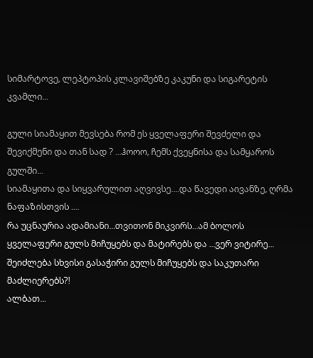სიმარტოვე, ლეპტოპის კლავიშებზე კაკუნი და სიგარეტის კვამლი...

გული სიამაყით მევსება რომ ეს ყველაფერი შევძელი და შევიქმენი და თან სად ? ...ჰოოო, ჩემს ქვეყნისა და სამყაროს გულში...
სიამაყითა და სიყვარულით აღვივსე....და წავედი აივანზე, ღრმა ნაფაზისთვის ....
რა უცნაურია ადამიანი...თვითონ მიკვირს...ამ ბოლოს ყველაფერი გულს მიჩუყებს და მატირებს და ...ვერ ვიტირე... შეიძლება სხვისი გასაჭირი გულს მიჩუყებს და საკუთარი მაძლიერებს?!
ალბათ...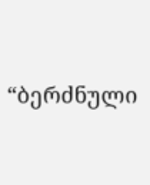“ბერძნული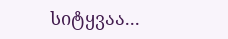სიტყვაა...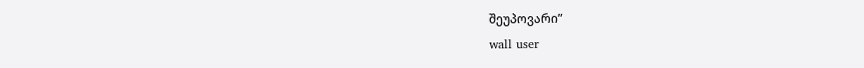შეუპოვარი”
wall user